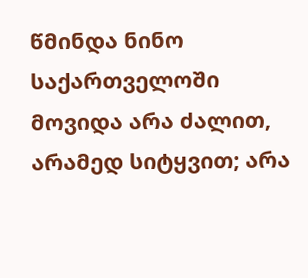წმინდა ნინო საქართველოში მოვიდა არა ძალით, არამედ სიტყვით; არა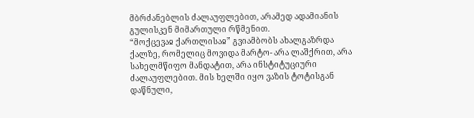მბრძანებლის ძალაუფლებით, არამედ ადამიანის გულისკენ მიმართული რწმენით.
“მოქცევაჲ ქართლისაჲ” გვიამბობს ახალგაზრდა ქალზე, რომელიც მოვიდა მარტო- არა ლაშქრით, არა სახელმწიფო მანდატით, არა ინსტიტუციური ძალაუფლებით. მის ხელში იყო ვაზის ტოტისგან დაწნული,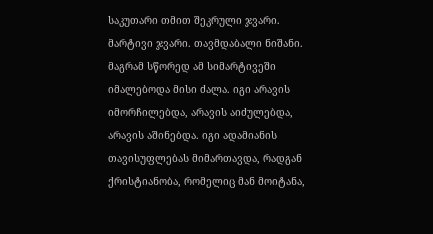საკუთარი თმით შეკრული ჯვარი.
მარტივი ჯვარი. თავმდაბალი ნიშანი.
მაგრამ სწორედ ამ სიმარტივეში იმალებოდა მისი ძალა. იგი არავის იმორჩილებდა, არავის აიძულებდა, არავის აშინებდა. იგი ადამიანის თავისუფლებას მიმართავდა, რადგან ქრისტიანობა, რომელიც მან მოიტანა,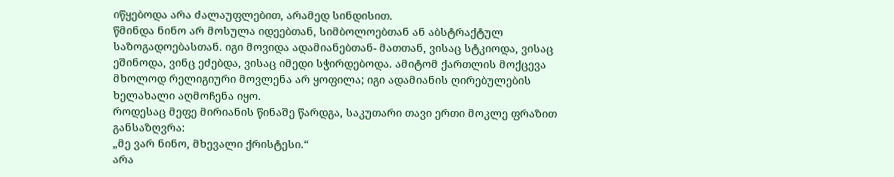იწყებოდა არა ძალაუფლებით, არამედ სინდისით.
წმინდა ნინო არ მოსულა იდეებთან, სიმბოლოებთან ან აბსტრაქტულ საზოგადოებასთან. იგი მოვიდა ადამიანებთან- მათთან, ვისაც სტკიოდა, ვისაც ეშინოდა, ვინც ეძებდა, ვისაც იმედი სჭირდებოდა. ამიტომ ქართლის მოქცევა მხოლოდ რელიგიური მოვლენა არ ყოფილა; იგი ადამიანის ღირებულების ხელახალი აღმოჩენა იყო.
როდესაც მეფე მირიანის წინაშე წარდგა, საკუთარი თავი ერთი მოკლე ფრაზით განსაზღვრა:
„მე ვარ ნინო, მხევალი ქრისტესი.“
არა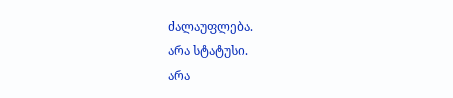ძალაუფლება.
არა სტატუსი.
არა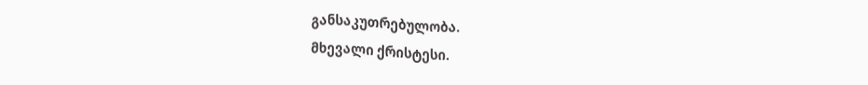განსაკუთრებულობა.
მხევალი ქრისტესი.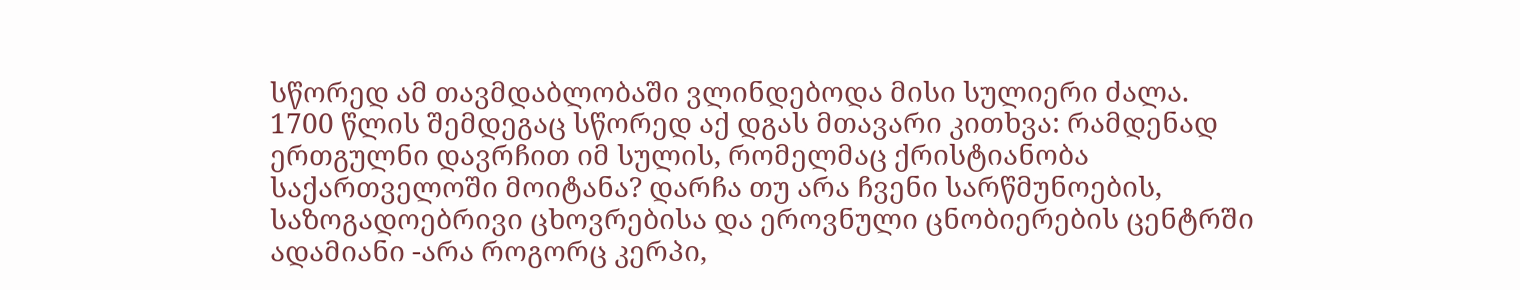სწორედ ამ თავმდაბლობაში ვლინდებოდა მისი სულიერი ძალა.
1700 წლის შემდეგაც სწორედ აქ დგას მთავარი კითხვა: რამდენად ერთგულნი დავრჩით იმ სულის, რომელმაც ქრისტიანობა საქართველოში მოიტანა? დარჩა თუ არა ჩვენი სარწმუნოების, საზოგადოებრივი ცხოვრებისა და ეროვნული ცნობიერების ცენტრში ადამიანი -არა როგორც კერპი,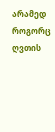არამედ როგორც ღვთის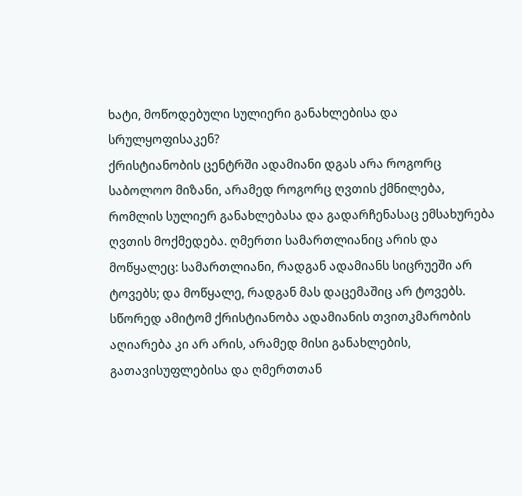ხატი, მოწოდებული სულიერი განახლებისა და სრულყოფისაკენ?
ქრისტიანობის ცენტრში ადამიანი დგას არა როგორც საბოლოო მიზანი, არამედ როგორც ღვთის ქმნილება, რომლის სულიერ განახლებასა და გადარჩენასაც ემსახურება ღვთის მოქმედება. ღმერთი სამართლიანიც არის და მოწყალეც: სამართლიანი, რადგან ადამიანს სიცრუეში არ ტოვებს; და მოწყალე, რადგან მას დაცემაშიც არ ტოვებს. სწორედ ამიტომ ქრისტიანობა ადამიანის თვითკმარობის აღიარება კი არ არის, არამედ მისი განახლების, გათავისუფლებისა და ღმერთთან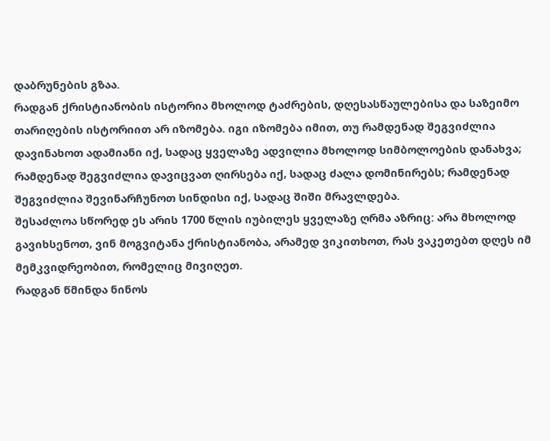დაბრუნების გზაა.
რადგან ქრისტიანობის ისტორია მხოლოდ ტაძრების, დღესასწაულებისა და საზეიმო თარიღების ისტორიით არ იზომება. იგი იზომება იმით, თუ რამდენად შეგვიძლია დავინახოთ ადამიანი იქ, სადაც ყველაზე ადვილია მხოლოდ სიმბოლოების დანახვა; რამდენად შეგვიძლია დავიცვათ ღირსება იქ, სადაც ძალა დომინირებს; რამდენად შეგვიძლია შევინარჩუნოთ სინდისი იქ, სადაც შიში მრავლდება.
შესაძლოა სწორედ ეს არის 1700 წლის იუბილეს ყველაზე ღრმა აზრიც: არა მხოლოდ გავიხსენოთ, ვინ მოგვიტანა ქრისტიანობა, არამედ ვიკითხოთ, რას ვაკეთებთ დღეს იმ მემკვიდრეობით, რომელიც მივიღეთ.
რადგან წმინდა ნინოს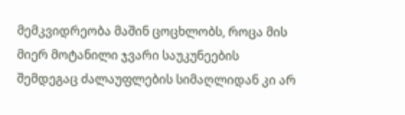მემკვიდრეობა მაშინ ცოცხლობს, როცა მის მიერ მოტანილი ჯვარი საუკუნეების შემდეგაც ძალაუფლების სიმაღლიდან კი არ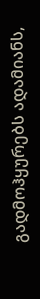გადმოჰყურებს ადამიანს,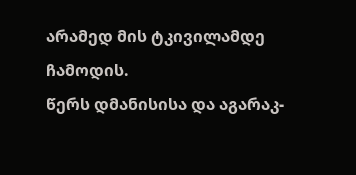არამედ მის ტკივილამდე ჩამოდის.
წერს დმანისისა და აგარაკ-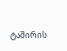ტაშირის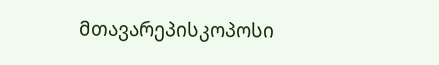მთავარეპისკოპოსი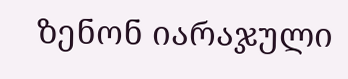ზენონ იარაჯული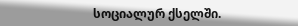სოციალურ ქსელში.